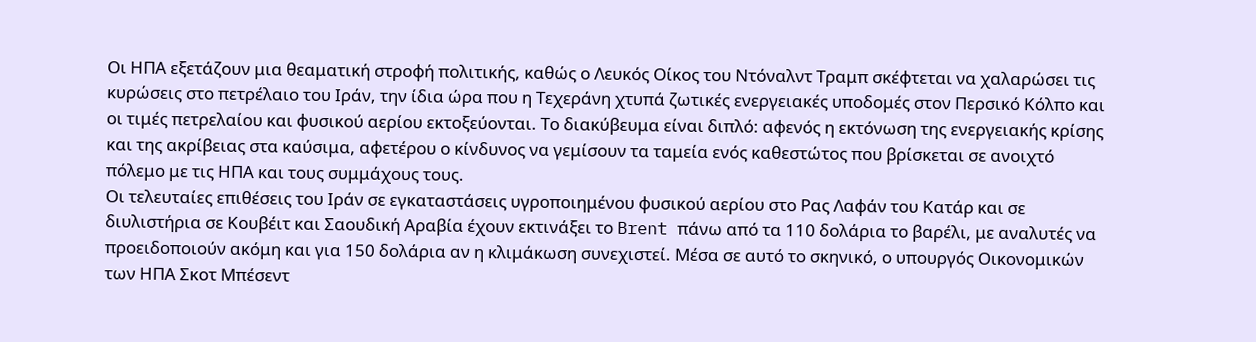Οι ΗΠΑ εξετάζουν μια θεαματική στροφή πολιτικής, καθώς ο Λευκός Οίκος του Ντόναλντ Τραμπ σκέφτεται να χαλαρώσει τις κυρώσεις στο πετρέλαιο του Ιράν, την ίδια ώρα που η Τεχεράνη χτυπά ζωτικές ενεργειακές υποδομές στον Περσικό Κόλπο και οι τιμές πετρελαίου και φυσικού αερίου εκτοξεύονται. Το διακύβευμα είναι διπλό: αφενός η εκτόνωση της ενεργειακής κρίσης και της ακρίβειας στα καύσιμα, αφετέρου ο κίνδυνος να γεμίσουν τα ταμεία ενός καθεστώτος που βρίσκεται σε ανοιχτό πόλεμο με τις ΗΠΑ και τους συμμάχους τους.
Οι τελευταίες επιθέσεις του Ιράν σε εγκαταστάσεις υγροποιημένου φυσικού αερίου στο Ρας Λαφάν του Κατάρ και σε διυλιστήρια σε Κουβέιτ και Σαουδική Αραβία έχουν εκτινάξει το Brent πάνω από τα 110 δολάρια το βαρέλι, με αναλυτές να προειδοποιούν ακόμη και για 150 δολάρια αν η κλιμάκωση συνεχιστεί. Μέσα σε αυτό το σκηνικό, ο υπουργός Οικονομικών των ΗΠΑ Σκοτ Μπέσεντ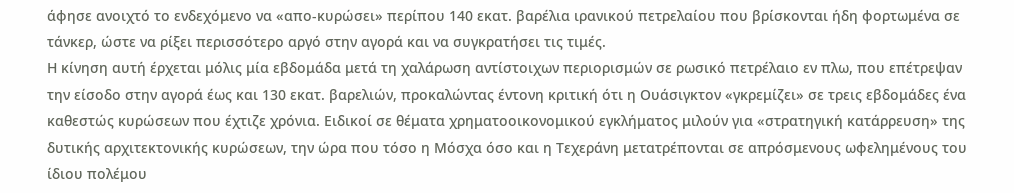άφησε ανοιχτό το ενδεχόμενο να «απο-κυρώσει» περίπου 140 εκατ. βαρέλια ιρανικού πετρελαίου που βρίσκονται ήδη φορτωμένα σε τάνκερ, ώστε να ρίξει περισσότερο αργό στην αγορά και να συγκρατήσει τις τιμές.
Η κίνηση αυτή έρχεται μόλις μία εβδομάδα μετά τη χαλάρωση αντίστοιχων περιορισμών σε ρωσικό πετρέλαιο εν πλω, που επέτρεψαν την είσοδο στην αγορά έως και 130 εκατ. βαρελιών, προκαλώντας έντονη κριτική ότι η Ουάσιγκτον «γκρεμίζει» σε τρεις εβδομάδες ένα καθεστώς κυρώσεων που έχτιζε χρόνια. Ειδικοί σε θέματα χρηματοοικονομικού εγκλήματος μιλούν για «στρατηγική κατάρρευση» της δυτικής αρχιτεκτονικής κυρώσεων, την ώρα που τόσο η Μόσχα όσο και η Τεχεράνη μετατρέπονται σε απρόσμενους ωφελημένους του ίδιου πολέμου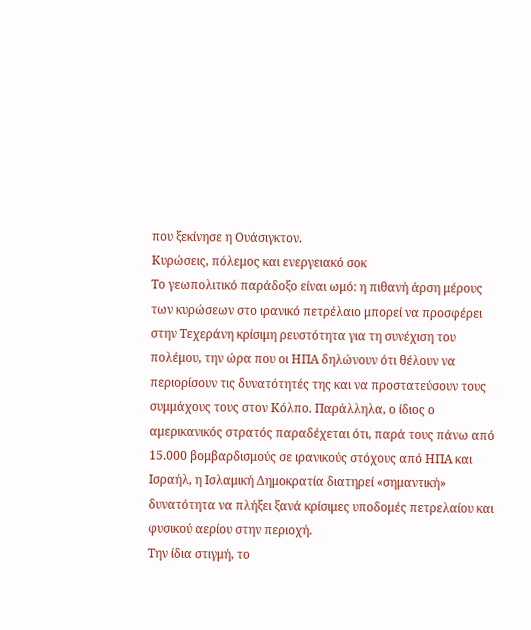που ξεκίνησε η Ουάσιγκτον.
Κυρώσεις, πόλεμος και ενεργειακό σοκ
Το γεωπολιτικό παράδοξο είναι ωμό: η πιθανή άρση μέρους των κυρώσεων στο ιρανικό πετρέλαιο μπορεί να προσφέρει στην Τεχεράνη κρίσιμη ρευστότητα για τη συνέχιση του πολέμου, την ώρα που οι ΗΠΑ δηλώνουν ότι θέλουν να περιορίσουν τις δυνατότητές της και να προστατεύσουν τους συμμάχους τους στον Κόλπο. Παράλληλα, ο ίδιος ο αμερικανικός στρατός παραδέχεται ότι, παρά τους πάνω από 15.000 βομβαρδισμούς σε ιρανικούς στόχους από ΗΠΑ και Ισραήλ, η Ισλαμική Δημοκρατία διατηρεί «σημαντική» δυνατότητα να πλήξει ξανά κρίσιμες υποδομές πετρελαίου και φυσικού αερίου στην περιοχή.
Την ίδια στιγμή, το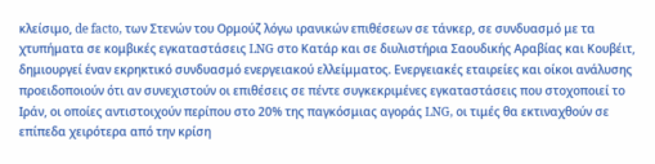κλείσιμο, de facto, των Στενών του Ορμούζ λόγω ιρανικών επιθέσεων σε τάνκερ, σε συνδυασμό με τα χτυπήματα σε κομβικές εγκαταστάσεις LNG στο Κατάρ και σε διυλιστήρια Σαουδικής Αραβίας και Κουβέιτ, δημιουργεί έναν εκρηκτικό συνδυασμό ενεργειακού ελλείμματος. Ενεργειακές εταιρείες και οίκοι ανάλυσης προειδοποιούν ότι αν συνεχιστούν οι επιθέσεις σε πέντε συγκεκριμένες εγκαταστάσεις που στοχοποιεί το Ιράν, οι οποίες αντιστοιχούν περίπου στο 20% της παγκόσμιας αγοράς LNG, οι τιμές θα εκτιναχθούν σε επίπεδα χειρότερα από την κρίση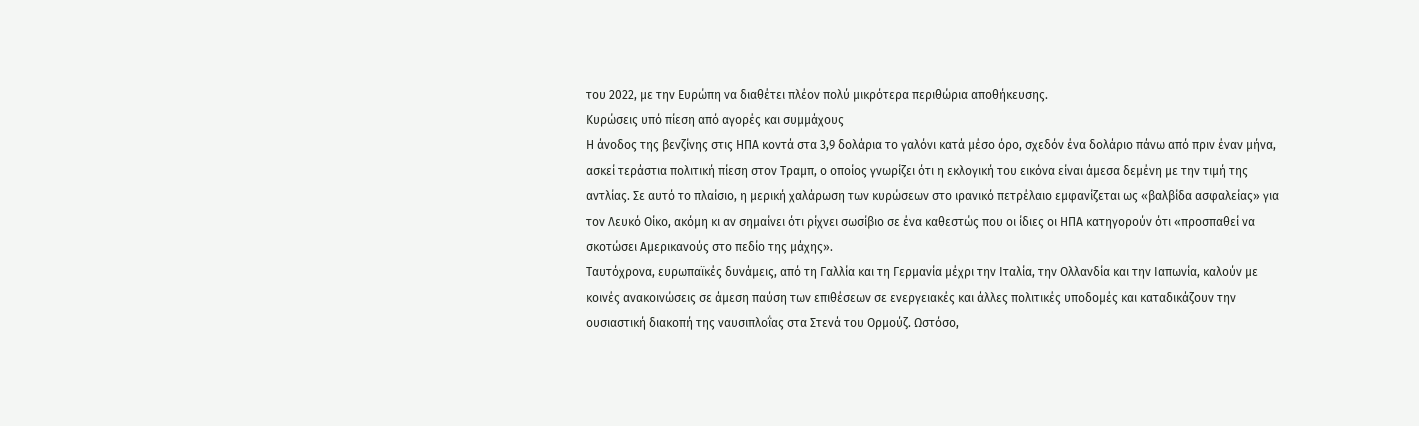του 2022, με την Ευρώπη να διαθέτει πλέον πολύ μικρότερα περιθώρια αποθήκευσης.
Κυρώσεις υπό πίεση από αγορές και συμμάχους
Η άνοδος της βενζίνης στις ΗΠΑ κοντά στα 3,9 δολάρια το γαλόνι κατά μέσο όρο, σχεδόν ένα δολάριο πάνω από πριν έναν μήνα, ασκεί τεράστια πολιτική πίεση στον Τραμπ, ο οποίος γνωρίζει ότι η εκλογική του εικόνα είναι άμεσα δεμένη με την τιμή της αντλίας. Σε αυτό το πλαίσιο, η μερική χαλάρωση των κυρώσεων στο ιρανικό πετρέλαιο εμφανίζεται ως «βαλβίδα ασφαλείας» για τον Λευκό Οίκο, ακόμη κι αν σημαίνει ότι ρίχνει σωσίβιο σε ένα καθεστώς που οι ίδιες οι ΗΠΑ κατηγορούν ότι «προσπαθεί να σκοτώσει Αμερικανούς στο πεδίο της μάχης».
Ταυτόχρονα, ευρωπαϊκές δυνάμεις, από τη Γαλλία και τη Γερμανία μέχρι την Ιταλία, την Ολλανδία και την Ιαπωνία, καλούν με κοινές ανακοινώσεις σε άμεση παύση των επιθέσεων σε ενεργειακές και άλλες πολιτικές υποδομές και καταδικάζουν την ουσιαστική διακοπή της ναυσιπλοΐας στα Στενά του Ορμούζ. Ωστόσο,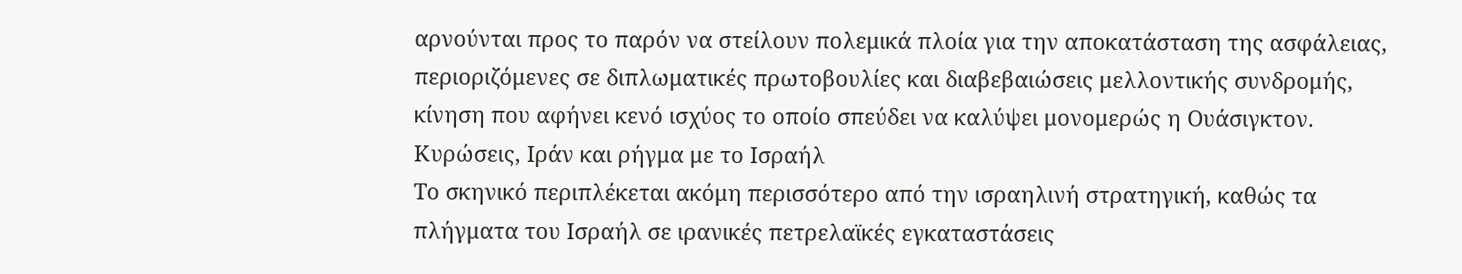αρνούνται προς το παρόν να στείλουν πολεμικά πλοία για την αποκατάσταση της ασφάλειας, περιοριζόμενες σε διπλωματικές πρωτοβουλίες και διαβεβαιώσεις μελλοντικής συνδρομής, κίνηση που αφήνει κενό ισχύος το οποίο σπεύδει να καλύψει μονομερώς η Ουάσιγκτον.
Κυρώσεις, Ιράν και ρήγμα με το Ισραήλ
Το σκηνικό περιπλέκεται ακόμη περισσότερο από την ισραηλινή στρατηγική, καθώς τα πλήγματα του Ισραήλ σε ιρανικές πετρελαϊκές εγκαταστάσεις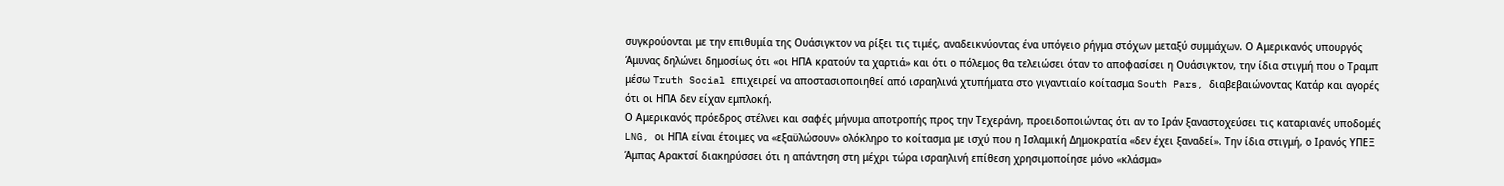συγκρούονται με την επιθυμία της Ουάσιγκτον να ρίξει τις τιμές, αναδεικνύοντας ένα υπόγειο ρήγμα στόχων μεταξύ συμμάχων. Ο Αμερικανός υπουργός Άμυνας δηλώνει δημοσίως ότι «οι ΗΠΑ κρατούν τα χαρτιά» και ότι ο πόλεμος θα τελειώσει όταν το αποφασίσει η Ουάσιγκτον, την ίδια στιγμή που ο Τραμπ μέσω Truth Social επιχειρεί να αποστασιοποιηθεί από ισραηλινά χτυπήματα στο γιγαντιαίο κοίτασμα South Pars, διαβεβαιώνοντας Κατάρ και αγορές ότι οι ΗΠΑ δεν είχαν εμπλοκή.
Ο Αμερικανός πρόεδρος στέλνει και σαφές μήνυμα αποτροπής προς την Τεχεράνη, προειδοποιώντας ότι αν το Ιράν ξαναστοχεύσει τις καταριανές υποδομές LNG, οι ΗΠΑ είναι έτοιμες να «εξαϋλώσουν» ολόκληρο το κοίτασμα με ισχύ που η Ισλαμική Δημοκρατία «δεν έχει ξαναδεί». Την ίδια στιγμή, ο Ιρανός ΥΠΕΞ Άμπας Αρακτσί διακηρύσσει ότι η απάντηση στη μέχρι τώρα ισραηλινή επίθεση χρησιμοποίησε μόνο «κλάσμα»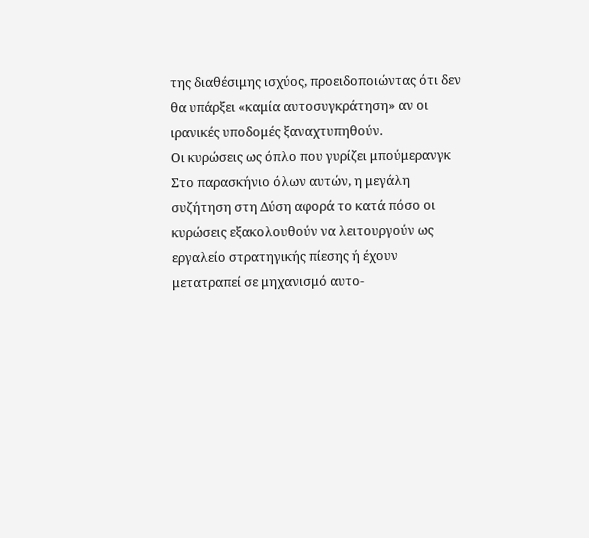της διαθέσιμης ισχύος, προειδοποιώντας ότι δεν θα υπάρξει «καμία αυτοσυγκράτηση» αν οι ιρανικές υποδομές ξαναχτυπηθούν.
Οι κυρώσεις ως όπλο που γυρίζει μπούμερανγκ
Στο παρασκήνιο όλων αυτών, η μεγάλη συζήτηση στη Δύση αφορά το κατά πόσο οι κυρώσεις εξακολουθούν να λειτουργούν ως εργαλείο στρατηγικής πίεσης ή έχουν μετατραπεί σε μηχανισμό αυτο-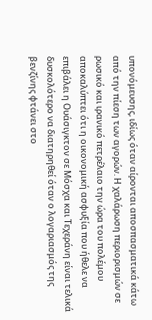υπονόμευσης, ιδίως όταν αίρονται αποσπασματικά κάτω από την πίεση των αγορών. Η χαλάρωση περιορισμών σε ρωσικό και ιρανικό πετρέλαιο την ώρα του πολέμου αποκαλύπτει ότι η οικονομική ασφυξία που ήθελε να επιβάλει η Ουάσιγκτον σε Μόσχα και Τεχεράνη είναι τελικά δυσκολότερο να διατηρηθεί όταν ο λογαριασμός της βενζίνης φτάνει στο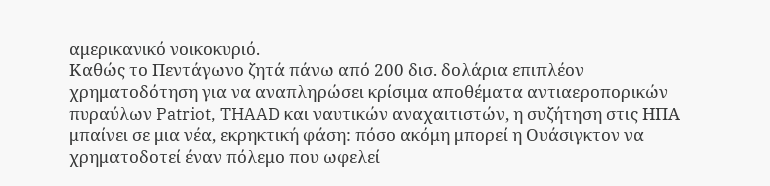αμερικανικό νοικοκυριό.
Καθώς το Πεντάγωνο ζητά πάνω από 200 δισ. δολάρια επιπλέον χρηματοδότηση για να αναπληρώσει κρίσιμα αποθέματα αντιαεροπορικών πυραύλων Patriot, THAAD και ναυτικών αναχαιτιστών, η συζήτηση στις ΗΠΑ μπαίνει σε μια νέα, εκρηκτική φάση: πόσο ακόμη μπορεί η Ουάσιγκτον να χρηματοδοτεί έναν πόλεμο που ωφελεί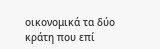οικονομικά τα δύο κράτη που επί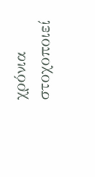χρόνια στοχοποιεί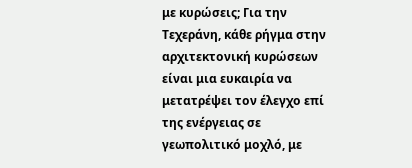με κυρώσεις; Για την Τεχεράνη, κάθε ρήγμα στην αρχιτεκτονική κυρώσεων είναι μια ευκαιρία να μετατρέψει τον έλεγχο επί της ενέργειας σε γεωπολιτικό μοχλό, με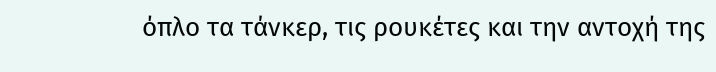όπλο τα τάνκερ, τις ρουκέτες και την αντοχή της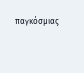παγκόσμιας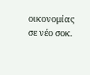οικονομίας σε νέο σοκ.